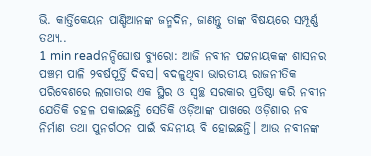ଭି. କାର୍ତ୍ତିକେୟନ ପାଣ୍ଡିଆନଙ୍କ ଜନ୍ମଦିନ, ଜାଣନ୍ତୁ ତାଙ୍କ ବିଷୟରେ ସମ୍ପୂର୍ଣ୍ଣ ତଥ୍ୟ..
1 min readନନ୍ଦିଘୋଷ ବ୍ୟୁରୋ: ଆଜି ନବୀନ ପଟ୍ଟନାୟକଙ୍କ ଶାସନର ପଞ୍ଚମ ପାଳି ୨ବର୍ଷପୂର୍ତ୍ତି ଦିବସ। ବଦଳୁଥିବା ଭାରତୀୟ ରାଜନୀତିକ ପରିବେଶରେ ଲଗାତାର ଏକ ସ୍ଥିର ଓ ସ୍ୱଚ୍ଛ ସରକାର ପ୍ରତିଷ୍ଠା କରି ନବୀନ ଯେତିକି ଚହଳ ପକାଇଛନ୍ତି ସେତିକି ଓଡ଼ିଆଙ୍କ ପାଖରେ ଓଡ଼ିଶାର ନବ ନିର୍ମାଣ ତଥା ପୁନର୍ଗଠନ ପାଇଁ ବନ୍ଦନୀୟ ବି ହୋଇଛନ୍ତି। ଆଉ ନବୀନଙ୍କ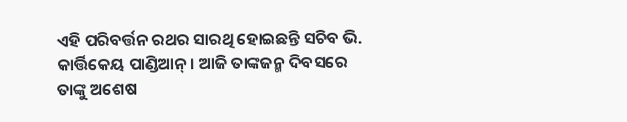ଏହି ପରିବର୍ତ୍ତନ ରଥର ସାରଥି ହୋଇଛନ୍ତି ସଚିବ ଭି. କାର୍ତ୍ତିକେୟ ପାଣ୍ଡିଆନ୍। ଆଜି ତାଙ୍କଜନ୍ମ ଦିବସରେ ତାଙ୍କୁ ଅଶେଷ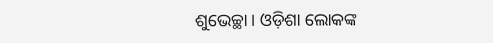ଶୁଭେଚ୍ଛା। ଓଡ଼ିଶା ଲୋକଙ୍କ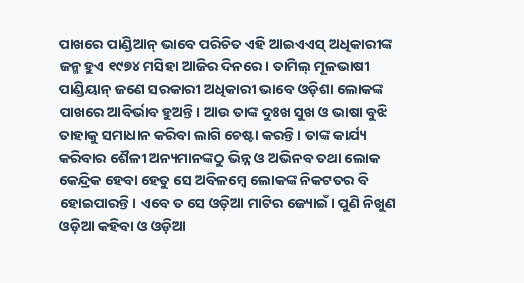ପାଖରେ ପାଣ୍ଡିଆନ୍ ଭାବେ ପରିଚିତ ଏହି ଆଇଏଏସ୍ ଅଧିକାରୀଙ୍କ ଜନ୍ମ ହୁଏ ୧୯୭୪ ମସିହା ଆଜିର ଦିନରେ। ତାମିଲ୍ ମୂଳଭାଷୀ ପାଣ୍ଡିୟାନ୍ ଜଣେ ସରକାରୀ ଅଧିକାରୀ ଭାବେ ଓଡ଼ିଶା ଲୋକଙ୍କ ପାଖରେ ଆବିର୍ଭାବ ହୁଅନ୍ତି। ଆଉ ତାଙ୍କ ଦୁଃଖ ସୁଖ ଓ ଭାଷା ବୁଝି ତାହାକୁ ସମାଧାନ କରିବା ଲାଗି ଚେଷ୍ଟା କରନ୍ତି। ତାଙ୍କ କାର୍ଯ୍ୟ କରିବାର ଶୈଳୀ ଅନ୍ୟମାନଙ୍କଠୁ ଭିନ୍ନ ଓ ଅଭିନବ ତଥା ଲୋକ କେନ୍ଦ୍ରିକ ହେବା ହେତୁ ସେ ଅବିଳମ୍ବେ ଲୋକଙ୍କ ନିକଟତର ବି ହୋଇପାରନ୍ତି। ଏବେ ତ ସେ ଓଡ଼ିଆ ମାଟିର ଜ୍ୟୋଇଁ। ପୁଣି ନିଖୁଣ ଓଡ଼ିଆ କହିବା ଓ ଓଡ଼ିଆ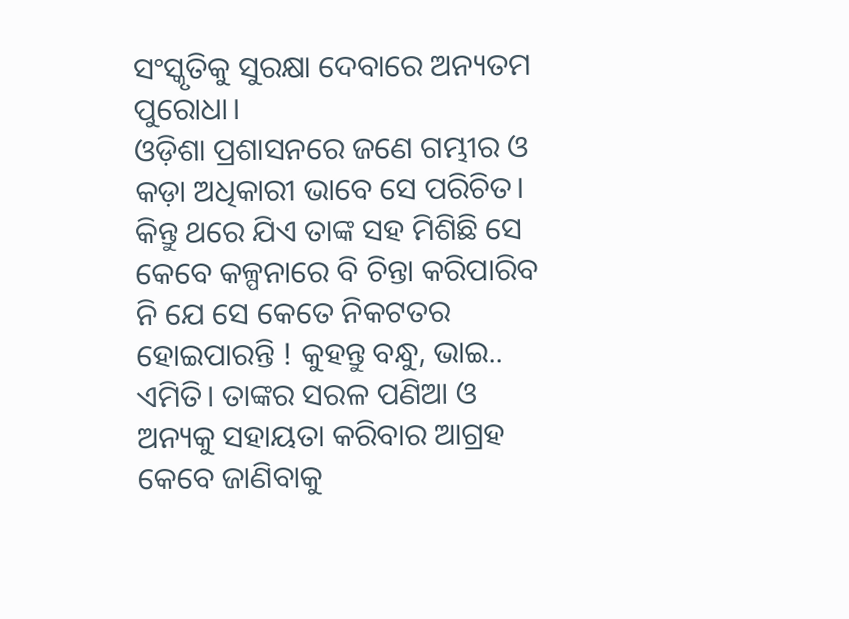ସଂସ୍କୃତିକୁ ସୁରକ୍ଷା ଦେବାରେ ଅନ୍ୟତମ ପୁରୋଧା।
ଓଡ଼ିଶା ପ୍ରଶାସନରେ ଜଣେ ଗମ୍ଭୀର ଓ କଡ଼ା ଅଧିକାରୀ ଭାବେ ସେ ପରିଚିତ। କିନ୍ତୁ ଥରେ ଯିଏ ତାଙ୍କ ସହ ମିଶିଛି ସେ କେବେ କଳ୍ପନାରେ ବି ଚିନ୍ତା କରିପାରିବ ନି ଯେ ସେ କେତେ ନିକଟତର ହୋଇପାରନ୍ତି ! କୁହନ୍ତୁ ବନ୍ଧୁ, ଭାଇ.. ଏମିତି। ତାଙ୍କର ସରଳ ପଣିଆ ଓ ଅନ୍ୟକୁ ସହାୟତା କରିବାର ଆଗ୍ରହ କେବେ ଜାଣିବାକୁ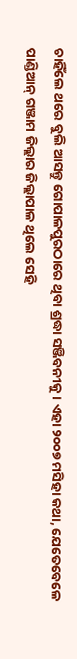ଚାହିଁଲେ ଥରେ ବୁଲି ଆସନ୍ତୁ ଗୋପାଳପୁରଠାରେ ଥିବା ଶ୍ରଦ୍ଧା ସଞ୍ଜିବନୀକୁ। ଏହା ୨୦୦୭ ମସିହା କଥା, ଯେତେବେଳେ ପାଣ୍ଡିଆନ୍ ଗଞ୍ଜାମ ଜିଲ୍ଲାର ଜିଲ୍ଲାପାଳ ଥିଲେ ସେହି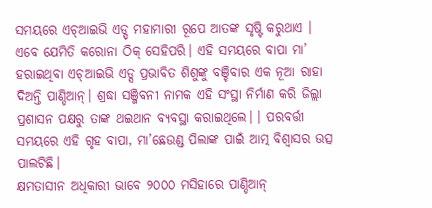ସମୟରେ ଏଚ୍ଆଇଭି ଏଡ୍ସ୍ ମହାମାରୀ ରୂପେ ଆତଙ୍କ ସୃଷ୍ଟି କରୁଥାଏ । ଏବେ ଯେମିତି କରୋନା ଠିକ୍ ସେହିପରି। ଏହି ସମୟରେ ବାପା ମା’ ହରାଇଥିବା ଏଚ୍ଆଇଭି ଏଡ୍ସ ପ୍ରଭାବିତ ଶିଶୁଙ୍କୁ ବଞ୍ଚିବାର ଏକ ନୂଆ ରାହା ଦିଅନ୍ତି ପାଣ୍ଡିଆନ୍। ଶ୍ରଦ୍ଧା ସଞ୍ଜିବନୀ ନାମକ ଏହି ସଂସ୍ଥା ନିର୍ମାଣ କରି ଜିଲ୍ଲା ପ୍ରଶାସନ ପକ୍ଷରୁ ତାଙ୍କ ଥଇଥାନ ବ୍ୟବସ୍ଥା କରାଇଥିଲେ। । ପରବର୍ତ୍ତୀ ସମୟରେ ଏହି ଗୃହ ବାପା, ମା’ଛେଉଣ୍ଡ ପିଲାଙ୍କ ପାଇଁ ଆତ୍ମ ବିଶ୍ବାସର ଉତ୍ସ ପାଲଟିଛି।
କ୍ଷମତାସୀନ ଅଧିକାରୀ ଭାବେ ୨୦୦୦ ମସିହାରେ ପାଣ୍ଡିଆନ୍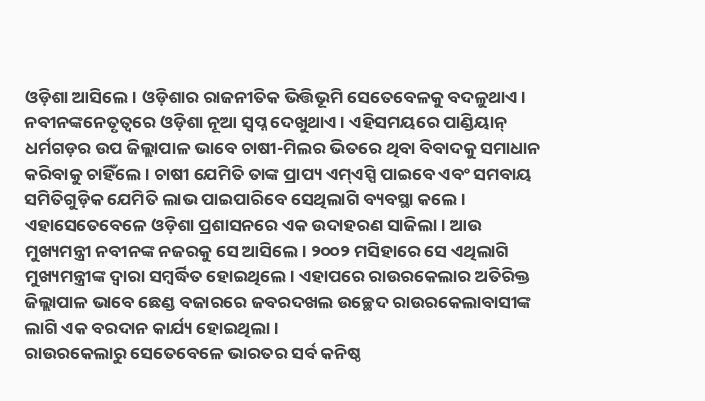ଓଡ଼ିଶା ଆସିଲେ। ଓଡ଼ିଶାର ରାଜନୀତିକ ଭିତ୍ତିଭୂମି ସେତେବେଳକୁ ବଦଳୁଥାଏ। ନବୀନଙ୍କନେତୃତ୍ବରେ ଓଡ଼ିଶା ନୂଆ ସ୍ବପ୍ନ ଦେଖୁଥାଏ। ଏହିସମୟରେ ପାଣ୍ଡିୟାନ୍ ଧର୍ମଗଡ଼ର ଉପ ଜିଲ୍ଲାପାଳ ଭାବେ ଚାଷୀ-ମିଲର ଭିତରେ ଥିବା ବିବାଦକୁ ସମାଧାନ କରିବାକୁ ଚାହିଁଲେ। ଚାଷୀ ଯେମିତି ତାଙ୍କ ପ୍ରାପ୍ୟ ଏମ୍ଏସ୍ପି ପାଇବେ ଏବଂ ସମବାୟ ସମିତିଗୁଡ଼ିକ ଯେମିତି ଲାଭ ପାଇପାରିବେ ସେଥିଲାଗି ବ୍ୟବସ୍ଥା କଲେ। ଏହାସେତେବେଳେ ଓଡ଼ିଶା ପ୍ରଶାସନରେ ଏକ ଉଦାହରଣ ସାଜିଲା। ଆଉ ମୁଖ୍ୟମନ୍ତ୍ରୀ ନବୀନଙ୍କ ନଜରକୁ ସେ ଆସିଲେ। ୨୦୦୨ ମସିହାରେ ସେ ଏଥିଲାଗି ମୁଖ୍ୟମନ୍ତ୍ରୀଙ୍କ ଦ୍ବାରା ସମ୍ବର୍ଦ୍ଧିତ ହୋଇଥିଲେ। ଏହାପରେ ରାଉରକେଲାର ଅତିରିକ୍ତ ଜିଲ୍ଲାପାଳ ଭାବେ ଛେଣ୍ଡ ବଜାରରେ ଜବରଦଖଲ ଉଚ୍ଛେଦ ରାଉରକେଲାବାସୀଙ୍କ ଲାଗି ଏକ ବରଦାନ କାର୍ଯ୍ୟ ହୋଇଥିଲା।
ରାଉରକେଲାରୁ ସେତେବେଳେ ଭାରତର ସର୍ବ କନିଷ୍ଠ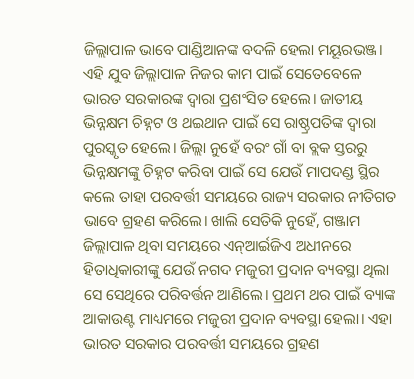ଜିଲ୍ଲାପାଳ ଭାବେ ପାଣ୍ଡିଆନଙ୍କ ବଦଳି ହେଲା ମୟୂରଭଞ୍ଜ। ଏହି ଯୁବ ଜିଲ୍ଲାପାଳ ନିଜର କାମ ପାଇଁ ସେତେବେଳେ ଭାରତ ସରକାରଙ୍କ ଦ୍ୱାରା ପ୍ରଶଂସିତ ହେଲେ। ଜାତୀୟ ଭିନ୍ନକ୍ଷମ ଚିହ୍ନଟ ଓ ଥଇଥାନ ପାଇଁ ସେ ରାଷ୍ଠ୍ରପତିଙ୍କ ଦ୍ବାରା ପୁରସ୍କୃତ ହେଲେ। ଜିଲ୍ଲା ନୁହେଁ ବରଂ ଗାଁ ବା ବ୍ଲକ ସ୍ତରରୁ ଭିନ୍ନକ୍ଷମଙ୍କୁ ଚିହ୍ନଟ କରିବା ପାଇଁ ସେ ଯେଉଁ ମାପଦଣ୍ଡ ସ୍ଥିର କଲେ ତାହା ପରବର୍ତ୍ତୀ ସମୟରେ ରାଜ୍ୟ ସରକାର ନୀତିଗତ ଭାବେ ଗ୍ରହଣ କରିଲେ। ଖାଲି ସେତିକି ନୁହେଁ, ଗଞ୍ଜାମ ଜିଲ୍ଲାପାଳ ଥିବା ସମୟରେ ଏନ୍ଆର୍ଇଜିଏ ଅଧୀନରେ ହିତାଧିକାରୀଙ୍କୁ ଯେଉଁ ନଗଦ ମଜୁରୀ ପ୍ରଦାନ ବ୍ୟବସ୍ଥା ଥିଲା ସେ ସେଥିରେ ପରିବର୍ତ୍ତନ ଆଣିଲେ। ପ୍ରଥମ ଥର ପାଇଁ ବ୍ୟାଙ୍କ ଆକାଉଣ୍ଟ ମାଧ୍ୟମରେ ମଜୁରୀ ପ୍ରଦାନ ବ୍ୟବସ୍ଥା ହେଲା। ଏହା ଭାରତ ସରକାର ପରବର୍ତ୍ତୀ ସମୟରେ ଗ୍ରହଣ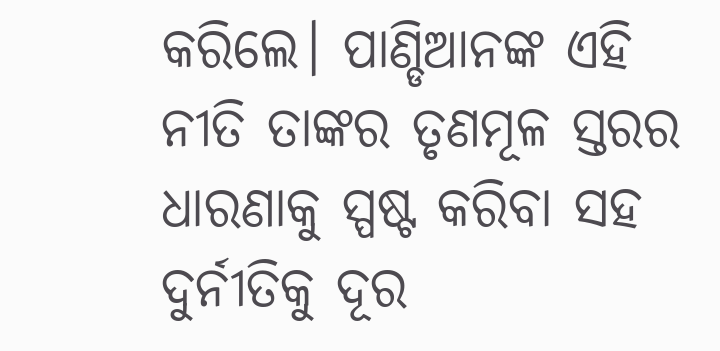କରିଲେ। ପାଣ୍ଡିଆନଙ୍କ ଏହି ନୀତି ତାଙ୍କର ତୃଣମୂଳ ସ୍ତରର ଧାରଣାକୁ ସ୍ପଷ୍ଟ କରିବା ସହ ଦୁର୍ନୀତିକୁ ଦୂର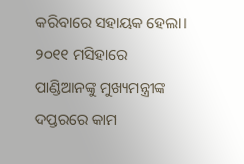କରିବାରେ ସହାୟକ ହେଲା।
୨୦୧୧ ମସିହାରେ ପାଣ୍ଡିଆନଙ୍କୁ ମୁଖ୍ୟମନ୍ତ୍ରୀଙ୍କ ଦପ୍ତରରେ କାମ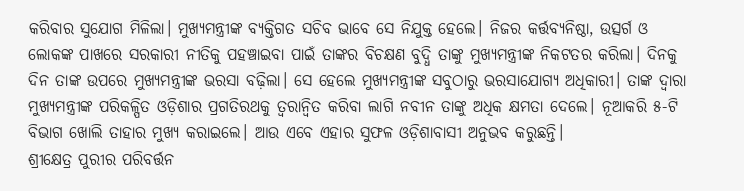କରିବାର ସୁଯୋଗ ମିଳିଲା। ମୁଖ୍ୟମନ୍ତ୍ରୀଙ୍କ ବ୍ୟକ୍ତିଗତ ସଚିବ ଭାବେ ସେ ନିଯୁକ୍ତ ହେଲେ। ନିଜର କର୍ତ୍ତବ୍ୟନିଷ୍ଠା, ଉତ୍ସର୍ଗ ଓ ଲୋକଙ୍କ ପାଖରେ ସରକାରୀ ନୀତିକୁ ପହଞ୍ଚାଇବା ପାଇଁ ତାଙ୍କର ବିଚକ୍ଷଣ ବୁଦ୍ଧି ତାଙ୍କୁ ମୁଖ୍ୟମନ୍ତ୍ରୀଙ୍କ ନିକଟତର କରିଲା। ଦିନକୁ ଦିନ ତାଙ୍କ ଉପରେ ମୁଖ୍ୟମନ୍ତ୍ରୀଙ୍କ ଭରସା ବଢ଼ିଲା। ସେ ହେଲେ ମୁଖ୍ୟମନ୍ତ୍ରୀଙ୍କ ସବୁଠାରୁ ଭରସାଯୋଗ୍ୟ ଅଧିକାରୀ। ତାଙ୍କ ଦ୍ବାରା ମୁଖ୍ୟମନ୍ତ୍ରୀଙ୍କ ପରିକଳ୍ପିତ ଓଡ଼ିଶାର ପ୍ରଗତିରଥକୁ ତ୍ବରାନ୍ବିତ କରିବା ଲାଗି ନବୀନ ତାଙ୍କୁ ଅଧିକ କ୍ଷମତା ଦେଲେ। ନୂଆକରି ୫-ଟି ବିଭାଗ ଖୋଲି ତାହାର ମୁଖ୍ୟ କରାଇଲେ। ଆଉ ଏବେ ଏହାର ସୁଫଳ ଓଡ଼ିଶାବାସୀ ଅନୁଭବ କରୁଛନ୍ତି।
ଶ୍ରୀକ୍ଷେତ୍ର ପୁରୀର ପରିବର୍ତ୍ତନ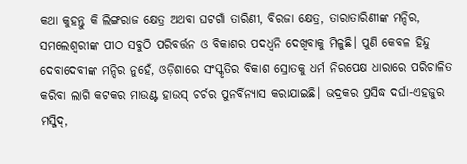କଥା କୁହନ୍ତୁ କି ଲିଙ୍ଗରାଜ କ୍ଷେତ୍ର ଅଥବା ଘଟଗାଁ ତାରିଣୀ, ବିରଜା କ୍ଷେତ୍ର, ତାରାତାରିଣୀଙ୍କ ମନ୍ଦିର, ସମଲେଶ୍ବରୀଙ୍କ ପୀଠ ସବୁଠି ପରିବର୍ତ୍ତନ ଓ ବିକାଶର ପଦଧ୍ବନି ଦେଖିବାକୁ ମିଳୁଛି। ପୁଣି କେବଳ ହିନ୍ଦୁ ଦେବାଦେବୀଙ୍କ ମନ୍ଦିର ନୁହେଁ, ଓଡ଼ିଶାରେ ସଂସ୍କୃତିର ବିକାଶ ସ୍ରୋତକୁ ଧର୍ମ ନିରପେକ୍ଷ ଧାରାରେ ପରିଚାଳିତ କରିବା ଲାଗି କଟକର ମାଉଣ୍ଟ ହାଉସ୍ ଚର୍ଚର ପୁନର୍ବିନ୍ୟାସ କରାଯାଇଛି। ଭଦ୍ରକର ପ୍ରସିଦ୍ଧ ଦର୍ଘା-ଏହଜୁର ମସ୍ଜିଦ୍,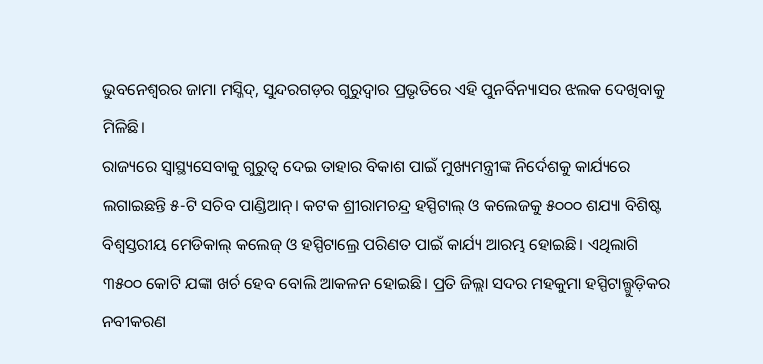ଭୁବନେଶ୍ବରର ଜାମା ମସ୍ଜିଦ୍, ସୁନ୍ଦରଗଡ଼ର ଗୁରୁଦ୍ବାର ପ୍ରଭୃତିରେ ଏହି ପୁନର୍ବିନ୍ୟାସର ଝଲକ ଦେଖିବାକୁ ମିଳିଛି।
ରାଜ୍ୟରେ ସ୍ବାସ୍ଥ୍ୟସେବାକୁ ଗୁରୁତ୍ବ ଦେଇ ତାହାର ବିକାଶ ପାଇଁ ମୁଖ୍ୟମନ୍ତ୍ରୀଙ୍କ ନିର୍ଦେଶକୁ କାର୍ଯ୍ୟରେ ଲଗାଇଛନ୍ତି ୫-ଟି ସଚିବ ପାଣ୍ଡିଆନ୍। କଟକ ଶ୍ରୀରାମଚନ୍ଦ୍ର ହସ୍ପିଟାଲ୍ ଓ କଲେଜକୁ ୫୦୦୦ ଶଯ୍ୟା ବିଶିଷ୍ଟ ବିଶ୍ବସ୍ତରୀୟ ମେଡିକାଲ୍ କଲେଜ୍ ଓ ହସ୍ପିଟାଲ୍ରେ ପରିଣତ ପାଇଁ କାର୍ଯ୍ୟ ଆରମ୍ଭ ହୋଇଛି। ଏଥିଲାଗି ୩୫୦୦ କୋଟି ଯଙ୍କା ଖର୍ଚ ହେବ ବୋଲି ଆକଳନ ହୋଇଛି। ପ୍ରତି ଜିଲ୍ଲା ସଦର ମହକୁମା ହସ୍ପିଟାଲ୍ଗୁଡ଼ିକର ନବୀକରଣ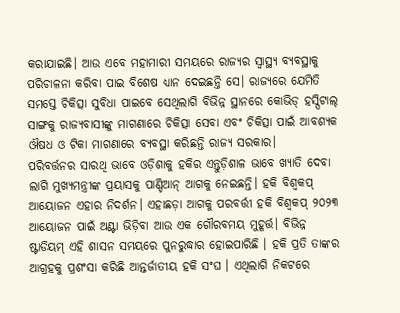କରାଯାଇଛି। ଆଉ ଏବେ ମହାମାରୀ ସମୟରେ ରାଜ୍ୟର ସ୍ବାସ୍ଥ୍ୟ ବ୍ୟବସ୍ଥାକୁ ପରିଚାଳନା କରିବା ପାଇ ବିଶେଷ ଧ୍ୟାନ ଦେଇଛନ୍ତି ସେ। ରାଜ୍ୟରେ ଯେମିତି ସମସ୍ତେ ଚିକିତ୍ସା ସୁବିଧା ପାଇବେ ସେଥିଲାଗି ବିଭିନ୍ନ ସ୍ଥାନରେ କୋଭିଡ୍ ହସ୍ପିଟାଲ୍ ସାଙ୍ଗକୁ ରାଜ୍ୟବାସୀଙ୍କୁ ମାଗଣାରେ ଚିକିତ୍ସା ସେବା ଏବଂ ଚିକିତ୍ସା ପାଇଁ ଆବଶ୍ୟକ ଔଷଧ ଓ ଟିକା ମାଗଣାରେ ବ୍ୟବସ୍ଥା କରିଛନ୍ତି ରାଜ୍ୟ ସରକାର।
ପରିବର୍ତ୍ତନର ସାରଥି ଭାବେ ଓଡ଼ିଶାକୁ ହକିର ଏନ୍ତୁଡ଼ିଶାଳ ଭାବେ ଖ୍ୟାତି ଦେବା ଲାଗି ମୁଖ୍ୟମନ୍ତ୍ରୀଙ୍କ ପ୍ରୟାସକୁ ପାଣ୍ଡିଆନ୍ ଆଗକୁ ନେଇଛନ୍ତି। ହକି ବିଶ୍ବକପ୍ ଆୟୋଜନ ଏହାର ନିଦର୍ଶନ। ଏହାଛଡ଼ା ଆଗକୁ ପରବର୍ତ୍ତୀ ହକି ବିଶ୍ୱକପ୍ ୨୦୨୩ ଆୟୋଜନ ପାଇଁ ଅଣ୍ଟା ଭିଡ଼ିବା ଆଉ ଏକ ଗୌରବମୟ ମୁହୂର୍ତ୍ତ। ବିଭିନ୍ନ ଷ୍ଟାଡିୟମ୍ ଏହି ଶାସନ ସମୟରେ ପୁନରୁଦ୍ଧାର ହୋଇପାରିଛି । ହକି ପ୍ରତି ତାଙ୍କର ଆଗ୍ରହକୁ ପ୍ରଶଂସା କରିଛି ଆନ୍ତର୍ଜାତୀୟ ହକି ସଂଘ । ଏଥିଲାଗି ନିକଟରେ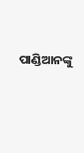ପାଣ୍ଡିଆନଙ୍କୁ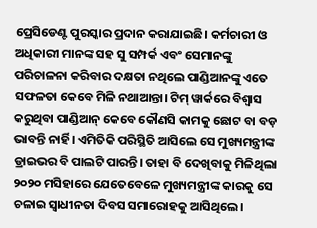ପ୍ରେସିଡେଣ୍ଟ ପୁରସ୍କାର ପ୍ରଦାନ କରାଯାଇଛି। କର୍ମଚାରୀ ଓ ଅଧିକାରୀ ମାନଙ୍କ ସହ ସୁ ସମ୍ପର୍କ ଏବଂ ସେମାନଙ୍କୁ ପରିଚାଳନା କରିବାର ଦକ୍ଷତା ନଥିଲେ ପାଣ୍ଡିଆନଙ୍କୁ ଏତେ ସଫଳତା କେବେ ମିଳି ନଥାଆନ୍ତା। ଟିମ୍ ୱାର୍କରେ ବିଶ୍ବାସ କରୁଥିବା ପାଣ୍ଡିଆନ୍ କେବେ କୌଣସି କାମକୁ ଛୋଟ ବା ବଡ଼ ଭାବନ୍ତି ନାର୍ହି। ଏମିତିକି ପରିସ୍ଥିତି ଆସିଲେ ସେ ମୁଖ୍ୟମନ୍ତ୍ରୀଙ୍କ ଡ୍ରାଇଭର ବି ପାଲଟି ପାରନ୍ତି। ତାହା ବି ଦେଖିବାକୁ ମିଳିଥିଲା ୨୦୨୦ ମସିହାରେ ଯେତେବେଳେ ମୁଖ୍ୟମନ୍ତ୍ରୀଙ୍କ କାରକୁ ସେ ଚଳାଇ ସ୍ବାଧୀନତା ଦିବସ ସମାରୋହକୁ ଆସିଥିଲେ।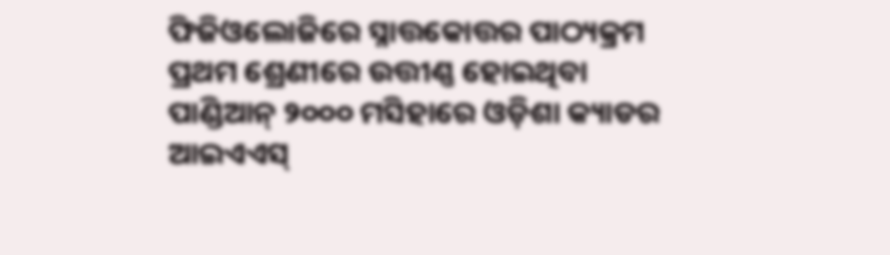ଫିଜିଓଲୋଜିରେ ସ୍ନାତ୍ତକୋତ୍ତର ପାଠ୍ୟକ୍ରମ ପ୍ରଥମ ଶ୍ରେଣୀରେ ଉତ୍ତୀଣ୍ଣ ହୋଇଥିବା ପାଣ୍ଡିଆନ୍ ୨୦୦୦ ମସିହାରେ ଓଡ଼ିଶା କ୍ୟାଡର ଆଇଏଏସ୍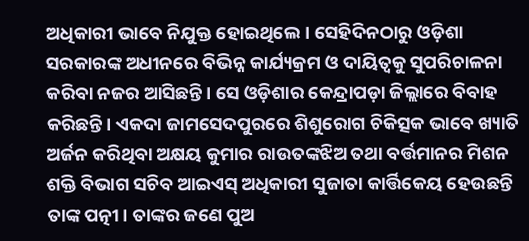ଅଧିକାରୀ ଭାବେ ନିଯୁକ୍ତ ହୋଇଥିଲେ। ସେହିଦିନଠାରୁ ଓଡ଼ିଶା ସରକାରଙ୍କ ଅଧୀନରେ ବିଭିନ୍ନ କାର୍ଯ୍ୟକ୍ରମ ଓ ଦାୟିତ୍ୱକୁ ସୁପରିଚାଳନା କରିବା ନଜର ଆସିଛନ୍ତି। ସେ ଓଡ଼ିଶାର କେନ୍ଦ୍ରାପଡ଼ା ଜିଲ୍ଲାରେ ବିବାହ କରିଛନ୍ତି। ଏକଦା ଜାମସେଦପୁରରେ ଶିଶୁରୋଗ ଚିକିତ୍ସକ ଭାବେ ଖ୍ୟାତି ଅର୍ଜନ କରିଥିବା ଅକ୍ଷୟ କୁମାର ରାଉତଙ୍କଝିଅ ତଥା ବର୍ତ୍ତମାନର ମିଶନ ଶକ୍ତି ବିଭାଗ ସଚିବ ଆଇଏସ୍ ଅଧିକାରୀ ସୁଜାତା କାର୍ତ୍ତିକେୟ ହେଉଛନ୍ତି ତାଙ୍କ ପତ୍ନୀ। ତାଙ୍କର ଜଣେ ପୁଅ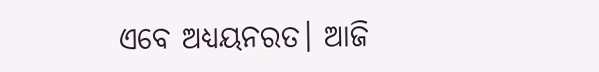ଏବେ ଅଧ୍ୟୟନରତ। ଆଜି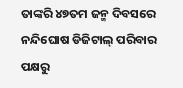ତାଙ୍କରି ୪୭ତମ ଜନ୍ମ ଦିବସରେ ନନ୍ଦିଘୋଷ ଡିଜିଟାଲ୍ ପରିବାର ପକ୍ଷରୁ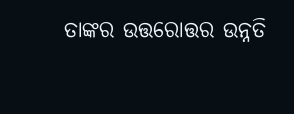ତାଙ୍କର ଉତ୍ତରୋତ୍ତର ଉନ୍ନତି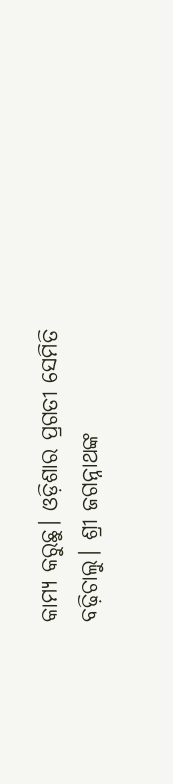କାମ୍ୟ କରୁଛୁ। ଓଡ଼ିଶାର ପ୍ରଗତୀ ସେମିତି ବଢ଼ିଚାଲୁ। ଶ୍ରୀ ଜଗନ୍ନାଥଙ୍କ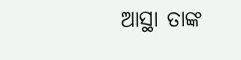ଆସ୍ଥା ତାଙ୍କ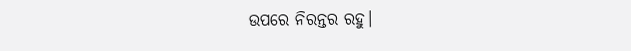ଉପରେ ନିରନ୍ତର ରହୁ।